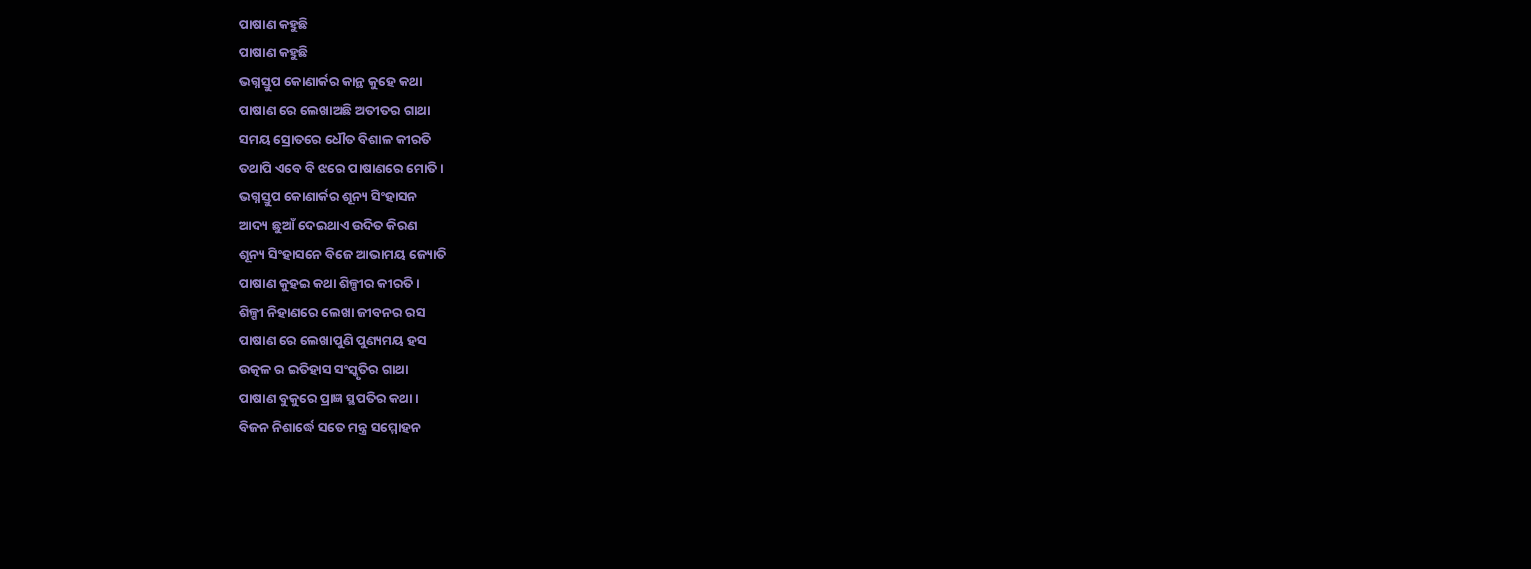ପାଷାଣ କହୁଛି
ପାଷାଣ କହୁଛି
ଭଗ୍ନସ୍ତୁପ କୋଣାର୍କର କାନ୍ଥ କୁହେ କଥା
ପାଷାଣ ରେ ଲେଖାଅଛି ଅତୀତର ଗାଥା
ସମୟ ସ୍ରୋତରେ ଧୌତ ବିଶାଳ କୀରତି
ତଥାପି ଏବେ ବି ଝରେ ପାଷାଣରେ ମୋତି ।
ଭଗ୍ନସ୍ତୁପ କୋଣାର୍କର ଶୂନ୍ୟ ସିଂହାସନ
ଆଦ୍ୟ ଛୁଆଁ ଦେଇଥାଏ ଉଦିତ କିରଣ
ଶୂନ୍ୟ ସିଂହାସନେ ବିଜେ ଆଭାମୟ ଜ୍ୟୋତି
ପାଷାଣ କୁହଇ କଥା ଶିଳ୍ପୀର କୀରତି ।
ଶିଳ୍ପୀ ନିହାଣରେ ଲେଖା ଜୀବନର ରସ
ପାଷାଣ ରେ ଲେଖାପୁଣି ପୁଣ୍ୟମୟ ହସ
ଉତ୍କଳ ର ଇତିହାସ ସଂସ୍କୃତିର ଗାଥା
ପାଷାଣ ବୁକୁରେ ପ୍ରାଜ୍ଞ ସ୍ଥପତିର କଥା ।
ବିଜନ ନିଶାର୍ଦ୍ଧେ ସତେ ମନ୍ତ୍ର ସମ୍ମୋହନ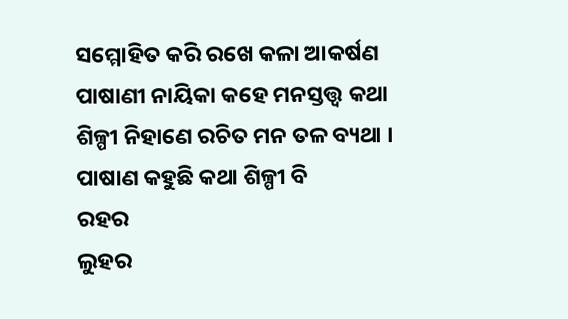ସମ୍ମୋହିତ କରି ରଖେ କଳା ଆକର୍ଷଣ
ପାଷାଣୀ ନାୟିକା କହେ ମନସ୍ତତ୍ତ୍ୱ କଥା
ଶିଳ୍ପୀ ନିହାଣେ ରଚିତ ମନ ତଳ ବ୍ୟଥା ।
ପାଷାଣ କହୁଛି କଥା ଶିଳ୍ପୀ ବି
ରହର
ଲୁହର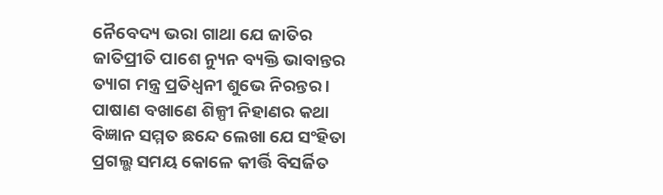ନୈବେଦ୍ୟ ଭରା ଗାଥା ଯେ ଜାତିର
ଜାତିପ୍ରୀତି ପାଶେ ନ୍ୟୁନ ବ୍ୟକ୍ତି ଭାବାନ୍ତର
ତ୍ୟାଗ ମନ୍ତ୍ର ପ୍ରତିଧ୍ୱନୀ ଶୁଭେ ନିରନ୍ତର ।
ପାଷାଣ ବଖାଣେ ଶିଳ୍ପୀ ନିହାଣର କଥା
ବିଜ୍ଞାନ ସମ୍ମତ ଛନ୍ଦେ ଲେଖା ଯେ ସଂହିତା
ପ୍ରଗଲ୍ଭ ସମୟ କୋଳେ କୀର୍ତ୍ତି ବିସର୍ଜିତ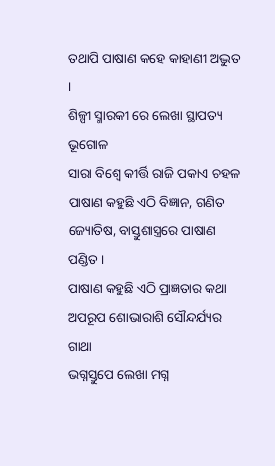ତଥାପି ପାଷାଣ କହେ କାହାଣୀ ଅଦ୍ଭୁତ ।
ଶିଳ୍ପୀ ସ୍ମାରକୀ ରେ ଲେଖା ସ୍ଥାପତ୍ୟ ଭୂଗୋଳ
ସାରା ବିଶ୍ୱେ କୀର୍ତ୍ତି ରାଜି ପକାଏ ଚହଳ
ପାଷାଣ କହୁଛି ଏଠି ବିଜ୍ଞାନ, ଗଣିତ
ଜ୍ୟୋତିଷ, ବାସ୍ତୁଶାସ୍ତ୍ରରେ ପାଷାଣ ପଣ୍ଡିତ ।
ପାଷାଣ କହୁଛି ଏଠି ପ୍ରାଜ୍ଞତାର କଥା
ଅପରୂପ ଶୋଭାରାଶି ସୌନ୍ଦର୍ଯ୍ୟର ଗାଥା
ଭଗ୍ନସ୍ତୁପେ ଲେଖା ମଗ୍ନ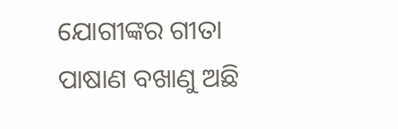ଯୋଗୀଙ୍କର ଗୀତା
ପାଷାଣ ବଖାଣୁ ଅଛି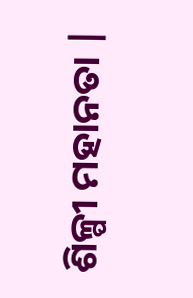ଶିଳ୍ପୀ ମହାନତା |